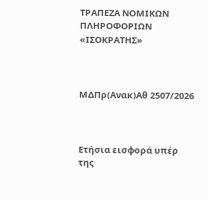ΤΡΑΠΕΖΑ ΝΟΜΙΚΩΝ ΠΛΗΡΟΦΟΡΙΩΝ «ΙΣΟΚΡΑΤΗΣ»



ΜΔΠρ(Ανακ)Αθ 2507/2026



Ετήσια εισφορά υπέρ της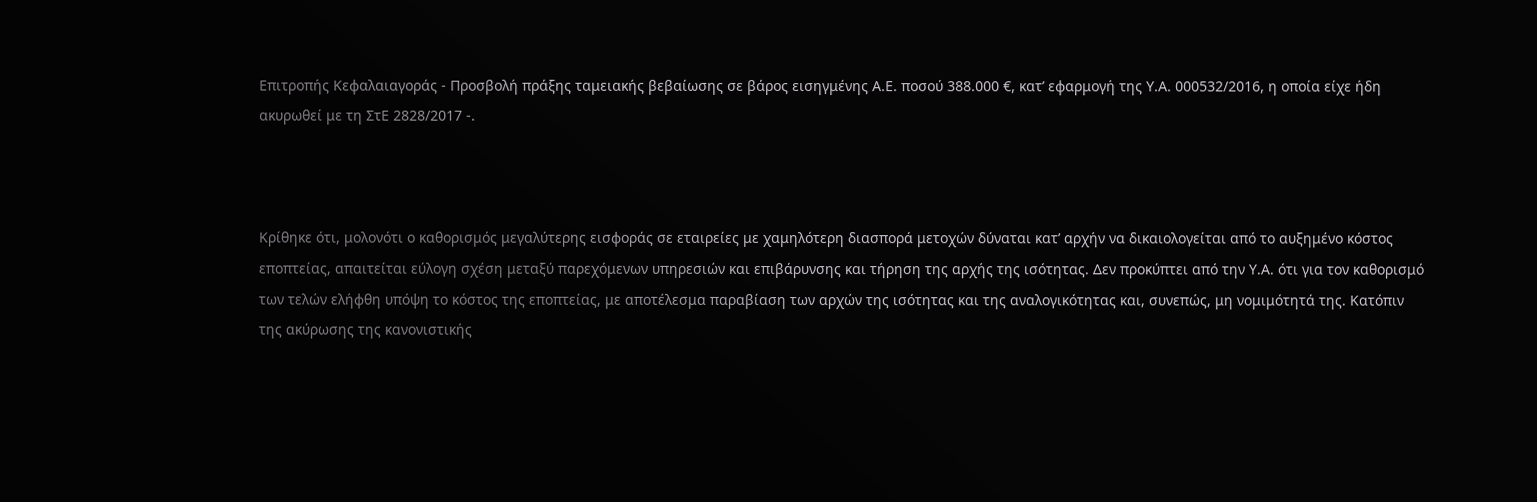Επιτροπής Κεφαλαιαγοράς - Προσβολή πράξης ταμειακής βεβαίωσης σε βάρος εισηγμένης Α.Ε. ποσού 388.000 €, κατ’ εφαρμογή της Υ.Α. 000532/2016, η οποία είχε ήδη ακυρωθεί με τη ΣτΕ 2828/2017 -.



Κρίθηκε ότι, μολονότι ο καθορισμός μεγαλύτερης εισφοράς σε εταιρείες με χαμηλότερη διασπορά μετοχών δύναται κατ’ αρχήν να δικαιολογείται από το αυξημένο κόστος εποπτείας, απαιτείται εύλογη σχέση μεταξύ παρεχόμενων υπηρεσιών και επιβάρυνσης και τήρηση της αρχής της ισότητας. Δεν προκύπτει από την Υ.Α. ότι για τον καθορισμό των τελών ελήφθη υπόψη το κόστος της εποπτείας, με αποτέλεσμα παραβίαση των αρχών της ισότητας και της αναλογικότητας και, συνεπώς, μη νομιμότητά της. Κατόπιν της ακύρωσης της κανονιστικής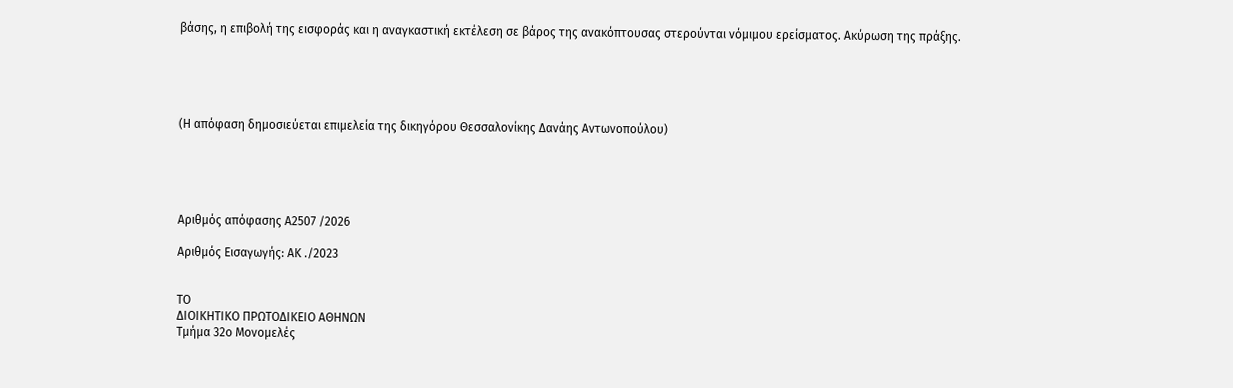βάσης, η επιβολή της εισφοράς και η αναγκαστική εκτέλεση σε βάρος της ανακόπτουσας στερούνται νόμιμου ερείσματος. Ακύρωση της πράξης.





(Η απόφαση δημοσιεύεται επιμελεία της δικηγόρου Θεσσαλονίκης Δανάης Αντωνοπούλου)





Αριθμός απόφασης Α2507 /2026

Αριθμός Εισαγωγής: ΑΚ ./2023


ΤΟ
ΔΙΟΙΚΗΤΙΚΟ ΠΡΩΤΟΔΙΚΕΙΟ ΑΘΗΝΩΝ
Τμήμα 32ο Μονομελές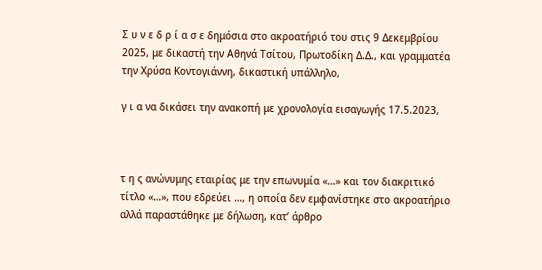Σ υ ν ε δ ρ ί α σ ε δημόσια στο ακροατήριό του στις 9 Δεκεμβρίου 2025, με δικαστή την Αθηνά Τσίτου, Πρωτοδίκη Δ.Δ., και γραμματέα την Χρύσα Κοντογιάννη, δικαστική υπάλληλο,

γ ι α να δικάσει την ανακοπή με χρονολογία εισαγωγής 17.5.2023,



τ η ς ανώνυμης εταιρίας με την επωνυμία «…» και τον διακριτικό τίτλο «…», που εδρεύει …, η οποία δεν εμφανίστηκε στο ακροατήριο αλλά παραστάθηκε με δήλωση, κατ’ άρθρο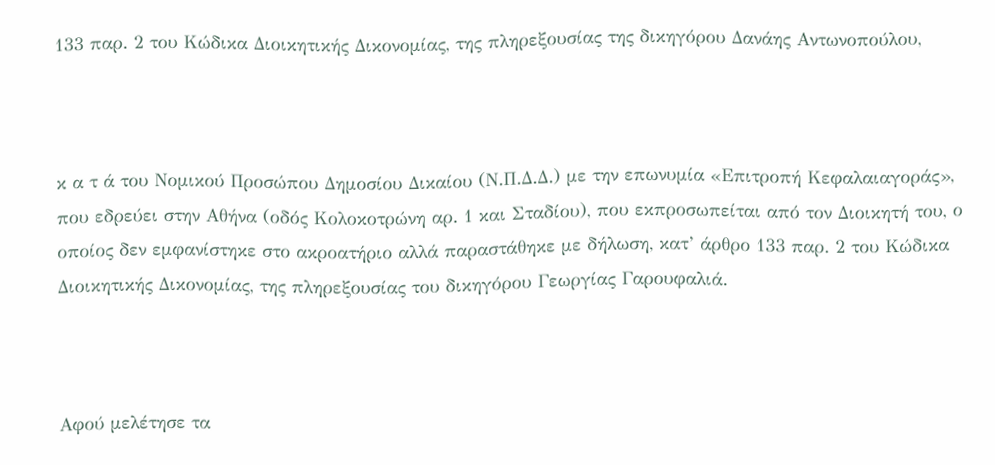133 παρ. 2 του Κώδικα Διοικητικής Δικονομίας, της πληρεξουσίας της δικηγόρου Δανάης Αντωνοπούλου,



κ α τ ά του Νομικού Προσώπου Δημοσίου Δικαίου (Ν.Π.Δ.Δ.) με την επωνυμία «Επιτροπή Κεφαλαιαγοράς», που εδρεύει στην Αθήνα (οδός Κολοκοτρώνη αρ. 1 και Σταδίου), που εκπροσωπείται από τον Διοικητή του, ο οποίος δεν εμφανίστηκε στο ακροατήριο αλλά παραστάθηκε με δήλωση, κατ’ άρθρο 133 παρ. 2 του Κώδικα Διοικητικής Δικονομίας, της πληρεξουσίας του δικηγόρου Γεωργίας Γαρουφαλιά.



Αφού μελέτησε τα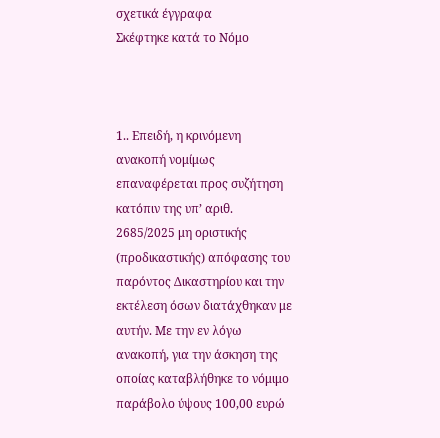σχετικά έγγραφα
Σκέφτηκε κατά το Νόμo



1.. Επειδή, η κρινόμενη ανακοπή νομίμως επαναφέρεται προς συζήτηση κατόπιν της υπ’ αριθ. 2685/2025 μη οριστικής (προδικαστικής) απόφασης του παρόντος Δικαστηρίου και την εκτέλεση όσων διατάχθηκαν με αυτήν. Με την εν λόγω ανακοπή, για την άσκηση της οποίας καταβλήθηκε το νόμιμο παράβολο ύψους 100,00 ευρώ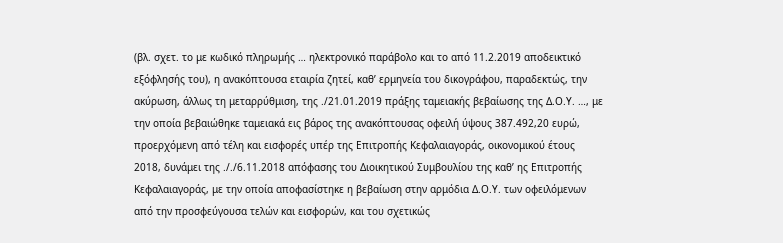(βλ. σχετ. το με κωδικό πληρωμής … ηλεκτρονικό παράβολο και το από 11.2.2019 αποδεικτικό εξόφλησής του), η ανακόπτουσα εταιρία ζητεί, καθ’ ερμηνεία του δικογράφου, παραδεκτώς, την ακύρωση, άλλως τη μεταρρύθμιση, της ./21.01.2019 πράξης ταμειακής βεβαίωσης της Δ.Ο.Υ. …, με την οποία βεβαιώθηκε ταμειακά εις βάρος της ανακόπτουσας οφειλή ύψους 387.492,20 ευρώ, προερχόμενη από τέλη και εισφορές υπέρ της Επιτροπής Κεφαλαιαγοράς, οικονομικού έτους 2018, δυνάμει της ././6.11.2018 απόφασης του Διοικητικού Συμβουλίου της καθ’ ης Επιτροπής Κεφαλαιαγοράς, με την οποία αποφασίστηκε η βεβαίωση στην αρμόδια Δ.Ο.Υ. των οφειλόμενων από την προσφεύγουσα τελών και εισφορών, και του σχετικώς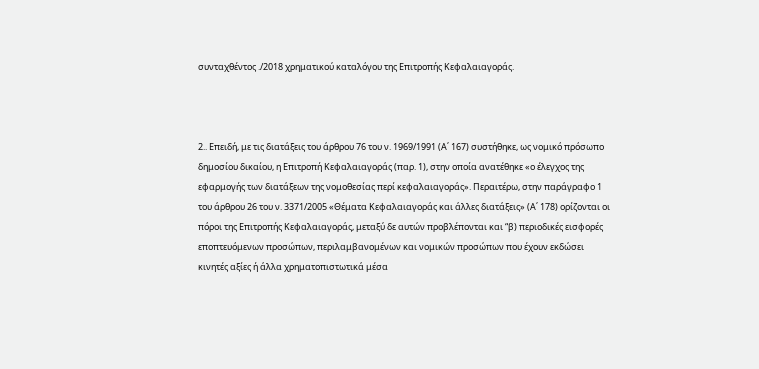συνταχθέντος ./2018 χρηματικού καταλόγου της Επιτροπής Κεφαλαιαγοράς.



2.. Επειδή, με τις διατάξεις του άρθρου 76 του ν. 1969/1991 (Α΄ 167) συστήθηκε, ως νομικό πρόσωπο δημοσίου δικαίου, η Επιτροπή Κεφαλαιαγοράς (παρ. 1), στην οποία ανατέθηκε «ο έλεγχος της εφαρμογής των διατάξεων της νομοθεσίας περί κεφαλαιαγοράς». Περαιτέρω, στην παράγραφο 1 του άρθρου 26 του ν. 3371/2005 «Θέματα Κεφαλαιαγοράς και άλλες διατάξεις» (Α΄ 178) ορίζονται οι πόροι της Επιτροπής Κεφαλαιαγοράς, μεταξύ δε αυτών προβλέπονται και “β) περιοδικές εισφορές εποπτευόμενων προσώπων, περιλαμβανομένων και νομικών προσώπων που έχουν εκδώσει κινητές αξίες ή άλλα χρηματοπιστωτικά μέσα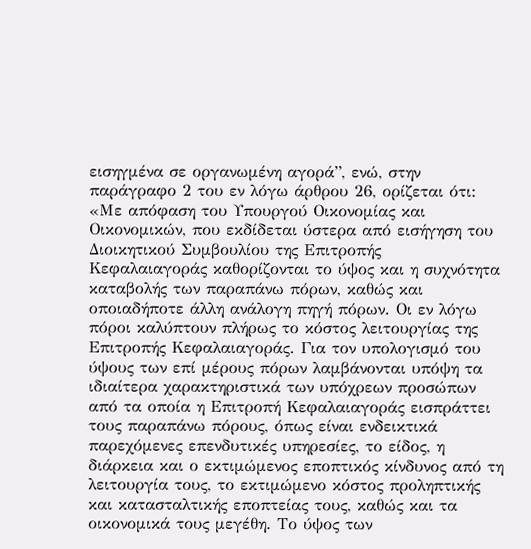εισηγμένα σε οργανωμένη αγορά”, ενώ, στην παράγραφο 2 του εν λόγω άρθρου 26, ορίζεται ότι: «Με απόφαση του Υπουργού Οικονομίας και Οικονομικών, που εκδίδεται ύστερα από εισήγηση του Διοικητικού Συμβουλίου της Επιτροπής Κεφαλαιαγοράς καθορίζονται το ύψος και η συχνότητα καταβολής των παραπάνω πόρων, καθώς και οποιαδήποτε άλλη ανάλογη πηγή πόρων. Οι εν λόγω πόροι καλύπτουν πλήρως το κόστος λειτουργίας της Επιτροπής Κεφαλαιαγοράς. Για τον υπολογισμό του ύψους των επί μέρους πόρων λαμβάνονται υπόψη τα ιδιαίτερα χαρακτηριστικά των υπόχρεων προσώπων από τα οποία η Επιτροπή Κεφαλαιαγοράς εισπράττει τους παραπάνω πόρους, όπως είναι ενδεικτικά παρεχόμενες επενδυτικές υπηρεσίες, το είδος, η διάρκεια και ο εκτιμώμενος εποπτικός κίνδυνος από τη λειτουργία τους, το εκτιμώμενο κόστος προληπτικής και κατασταλτικής εποπτείας τους, καθώς και τα οικονομικά τους μεγέθη. Το ύψος των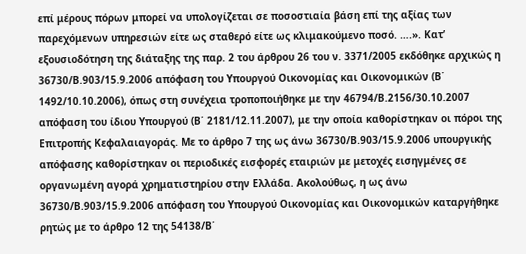επί μέρους πόρων μπορεί να υπολογίζεται σε ποσοστιαία βάση επί της αξίας των παρεχόμενων υπηρεσιών είτε ως σταθερό είτε ως κλιμακούμενο ποσό. ….». Κατ’ εξουσιοδότηση της διάταξης της παρ. 2 του άρθρου 26 του ν. 3371/2005 εκδόθηκε αρχικώς η 36730/Β.903/15.9.2006 απόφαση του Υπουργού Οικονομίας και Οικονομικών (Β΄ 1492/10.10.2006), όπως στη συνέχεια τροποποιήθηκε με την 46794/Β.2156/30.10.2007 απόφαση του ίδιου Υπουργού (Β΄ 2181/12.11.2007), με την οποία καθορίστηκαν οι πόροι της Επιτροπής Κεφαλαιαγοράς. Με το άρθρο 7 της ως άνω 36730/Β.903/15.9.2006 υπουργικής απόφασης καθορίστηκαν οι περιοδικές εισφορές εταιριών με μετοχές εισηγμένες σε οργανωμένη αγορά χρηματιστηρίου στην Ελλάδα. Ακολούθως, η ως άνω 36730/Β.903/15.9.2006 απόφαση του Υπουργού Οικονομίας και Οικονομικών καταργήθηκε ρητώς με το άρθρο 12 της 54138/Β΄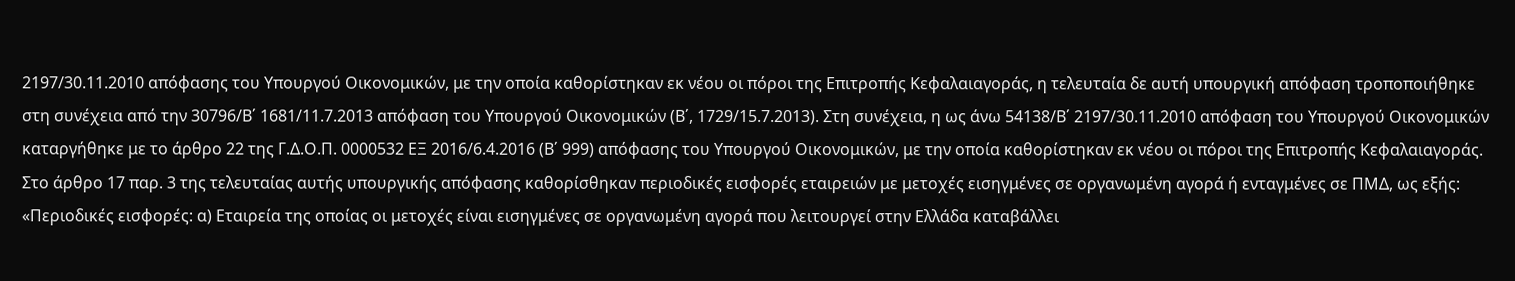2197/30.11.2010 απόφασης του Υπουργού Οικονομικών, με την οποία καθορίστηκαν εκ νέου οι πόροι της Επιτροπής Κεφαλαιαγοράς, η τελευταία δε αυτή υπουργική απόφαση τροποποιήθηκε στη συνέχεια από την 30796/Β΄ 1681/11.7.2013 απόφαση του Υπουργού Οικονομικών (Β΄, 1729/15.7.2013). Στη συνέχεια, η ως άνω 54138/Β΄ 2197/30.11.2010 απόφαση του Υπουργού Οικονομικών καταργήθηκε με το άρθρο 22 της Γ.Δ.Ο.Π. 0000532 ΕΞ 2016/6.4.2016 (Β΄ 999) απόφασης του Υπουργού Οικονομικών, με την οποία καθορίστηκαν εκ νέου οι πόροι της Επιτροπής Κεφαλαιαγοράς. Στο άρθρο 17 παρ. 3 της τελευταίας αυτής υπουργικής απόφασης καθορίσθηκαν περιοδικές εισφορές εταιρειών με μετοχές εισηγμένες σε οργανωμένη αγορά ή ενταγμένες σε ΠΜΔ, ως εξής: «Περιοδικές εισφορές: α) Εταιρεία της οποίας οι μετοχές είναι εισηγμένες σε οργανωμένη αγορά που λειτουργεί στην Ελλάδα καταβάλλει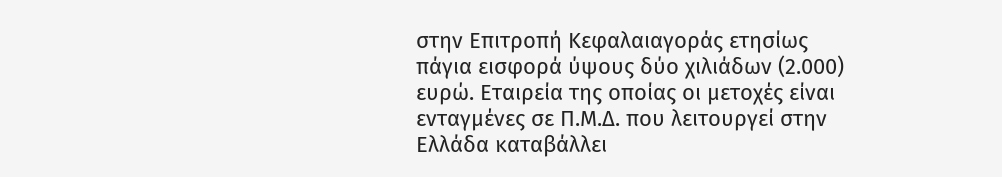στην Επιτροπή Κεφαλαιαγοράς ετησίως πάγια εισφορά ύψους δύο χιλιάδων (2.000) ευρώ. Εταιρεία της οποίας οι μετοχές είναι ενταγμένες σε Π.Μ.Δ. που λειτουργεί στην Ελλάδα καταβάλλει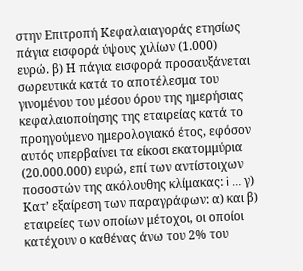στην Επιτροπή Κεφαλαιαγοράς ετησίως πάγια εισφορά ύψους χιλίων (1.000) ευρώ. β) Η πάγια εισφορά προσαυξάνεται σωρευτικά κατά το αποτέλεσμα του γινομένου του μέσου όρου της ημερήσιας κεφαλαιοποίησης της εταιρείας κατά το προηγούμενο ημερολογιακό έτος, εφόσον αυτός υπερβαίνει τα είκοσι εκατομμύρια (20.000.000) ευρώ, επί των αντίστοιχων ποσοστών της ακόλουθης κλίμακας: i … γ) Κατ’ εξαίρεση των παραγράφων: α) και β) εταιρείες των οποίων μέτοχοι, οι οποίοι κατέχουν ο καθένας άνω του 2% του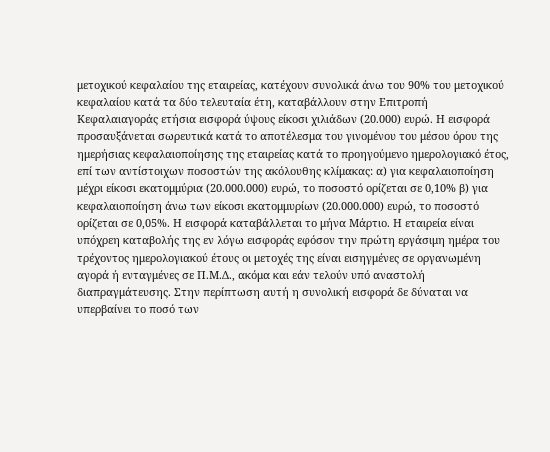μετοχικού κεφαλαίου της εταιρείας, κατέχουν συνολικά άνω του 90% του μετοχικού κεφαλαίου κατά τα δύο τελευταία έτη, καταβάλλουν στην Επιτροπή Κεφαλαιαγοράς ετήσια εισφορά ύψους είκοσι χιλιάδων (20.000) ευρώ. Η εισφορά προσαυξάνεται σωρευτικά κατά το αποτέλεσμα του γινομένου του μέσου όρου της ημερήσιας κεφαλαιοποίησης της εταιρείας κατά το προηγούμενο ημερολογιακό έτος, επί των αντίστοιχων ποσοστών της ακόλουθης κλίμακας: α) για κεφαλαιοποίηση μέχρι είκοσι εκατομμύρια (20.000.000) ευρώ, το ποσοστό ορίζεται σε 0,10% β) για κεφαλαιοποίηση άνω των είκοσι εκατομμυρίων (20.000.000) ευρώ, το ποσοστό ορίζεται σε 0,05%. Η εισφορά καταβάλλεται το μήνα Μάρτιο. Η εταιρεία είναι υπόχρεη καταβολής της εν λόγω εισφοράς εφόσον την πρώτη εργάσιμη ημέρα του τρέχοντος ημερολογιακού έτους οι μετοχές της είναι εισηγμένες σε οργανωμένη αγορά ή ενταγμένες σε Π.Μ.Δ., ακόμα και εάν τελούν υπό αναστολή διαπραγμάτευσης. Στην περίπτωση αυτή η συνολική εισφορά δε δύναται να υπερβαίνει το ποσό των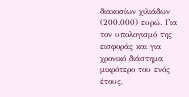διακοσίων χιλιάδων (200.000) ευρώ. Για τον υπολογισμό της εισφοράς και για χρονικό διάστημα μικρότερο του ενός έτους,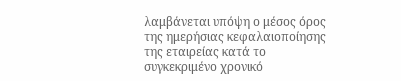λαμβάνεται υπόψη ο μέσος όρος της ημερήσιας κεφαλαιοποίησης της εταιρείας κατά το συγκεκριμένο χρονικό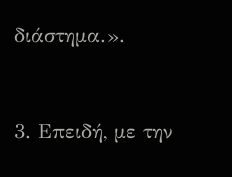διάστημα.».



3. Επειδή, με την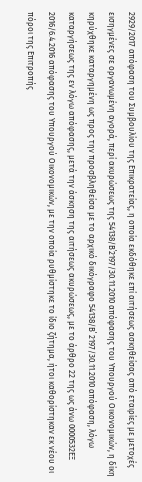2929/2017 απόφαση του Συμβουλίου της Επικρατείας, η οποία εκδόθηκε επί αιτήσεως ασκηθείσας από εταιρίες με μετοχές εισηγμένες σε οργανωμένη αγορά, περί ακυρώσεως της 54138/Β΄2197/30.11.2010 απόφασης του Υπουργού Οικονομικών, η δίκη κηρύχθηκε καταργημένη ως προς την προσβληθείσα με το αρχικό δικόγραφο 54138/Β΄ 2197/30.11.2010 απόφαση, λόγω καταργήσεως της εν λόγω απόφασης, μετά την άσκηση της αιτήσεως ακυρώσεως, με το άρθρο 22 της ως άνω 0000532ΕΞ 2016/6.4.2016 απόφασης του Υπουργού Οικονομικών, με την οποία ρυθμίστηκε το ίδιο ζήτημα, ήτοι καθορίστηκαν εκ νέου οι πόροι της Επιτροπής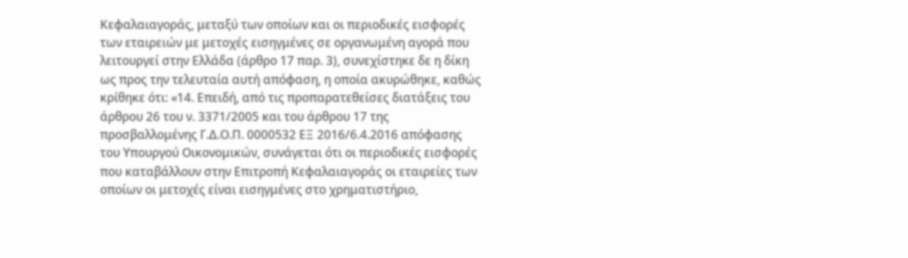Κεφαλαιαγοράς, μεταξύ των οποίων και οι περιοδικές εισφορές των εταιρειών με μετοχές εισηγμένες σε οργανωμένη αγορά που λειτουργεί στην Ελλάδα (άρθρο 17 παρ. 3), συνεχίστηκε δε η δίκη ως προς την τελευταία αυτή απόφαση, η οποία ακυρώθηκε, καθώς κρίθηκε ότι: «14. Επειδή, από τις προπαρατεθείσες διατάξεις του άρθρου 26 του ν. 3371/2005 και του άρθρου 17 της προσβαλλομένης Γ.Δ.Ο.Π. 0000532 ΕΞ 2016/6.4.2016 απόφασης του Υπουργού Οικονομικών, συνάγεται ότι οι περιοδικές εισφορές που καταβάλλουν στην Επιτροπή Κεφαλαιαγοράς οι εταιρείες των οποίων οι μετοχές είναι εισηγμένες στο χρηματιστήριο,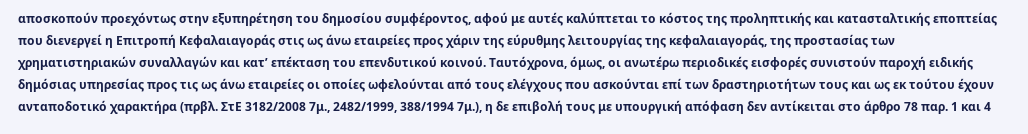αποσκοπούν προεχόντως στην εξυπηρέτηση του δημοσίου συμφέροντος, αφού με αυτές καλύπτεται το κόστος της προληπτικής και κατασταλτικής εποπτείας που διενεργεί η Επιτροπή Κεφαλαιαγοράς στις ως άνω εταιρείες προς χάριν της εύρυθμης λειτουργίας της κεφαλαιαγοράς, της προστασίας των χρηματιστηριακών συναλλαγών και κατ’ επέκταση του επενδυτικού κοινού. Ταυτόχρονα, όμως, οι ανωτέρω περιοδικές εισφορές συνιστούν παροχή ειδικής δημόσιας υπηρεσίας προς τις ως άνω εταιρείες οι οποίες ωφελούνται από τους ελέγχους που ασκούνται επί των δραστηριοτήτων τους και ως εκ τούτου έχουν ανταποδοτικό χαρακτήρα (πρβλ. ΣτΕ 3182/2008 7μ., 2482/1999, 388/1994 7μ.), η δε επιβολή τους με υπουργική απόφαση δεν αντίκειται στο άρθρο 78 παρ. 1 και 4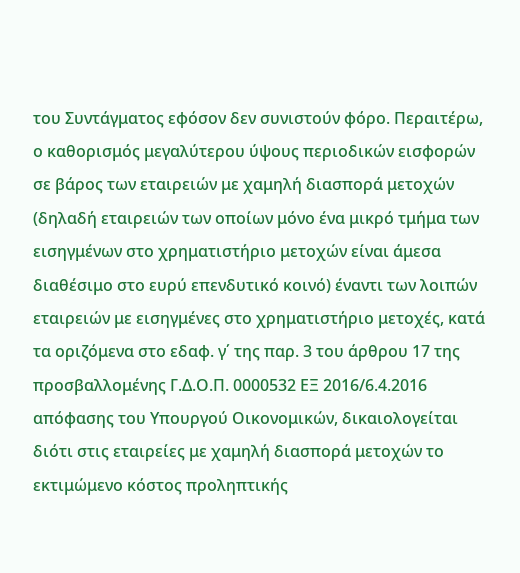του Συντάγματος εφόσον δεν συνιστούν φόρο. Περαιτέρω, ο καθορισμός μεγαλύτερου ύψους περιοδικών εισφορών σε βάρος των εταιρειών με χαμηλή διασπορά μετοχών (δηλαδή εταιρειών των οποίων μόνο ένα μικρό τμήμα των εισηγμένων στο χρηματιστήριο μετοχών είναι άμεσα διαθέσιμο στο ευρύ επενδυτικό κοινό) έναντι των λοιπών εταιρειών με εισηγμένες στο χρηματιστήριο μετοχές, κατά τα οριζόμενα στο εδαφ. γ΄ της παρ. 3 του άρθρου 17 της προσβαλλομένης Γ.Δ.Ο.Π. 0000532 ΕΞ 2016/6.4.2016 απόφασης του Υπουργού Οικονομικών, δικαιολογείται διότι στις εταιρείες με χαμηλή διασπορά μετοχών το εκτιμώμενο κόστος προληπτικής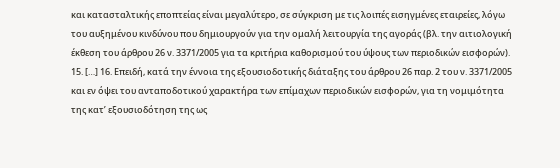και κατασταλτικής εποπτείας είναι μεγαλύτερο, σε σύγκριση με τις λοιπές εισηγμένες εταιρείες, λόγω του αυξημένου κινδύνου που δημιουργούν για την ομαλή λειτουργία της αγοράς (βλ. την αιτιολογική έκθεση του άρθρου 26 ν. 3371/2005 για τα κριτήρια καθορισμού του ύψους των περιοδικών εισφορών). 15. […] 16. Επειδή, κατά την έννοια της εξουσιοδοτικής διάταξης του άρθρου 26 παρ. 2 του ν. 3371/2005 και εν όψει του ανταποδοτικού χαρακτήρα των επίμαχων περιοδικών εισφορών, για τη νομιμότητα της κατ’ εξουσιοδότηση της ως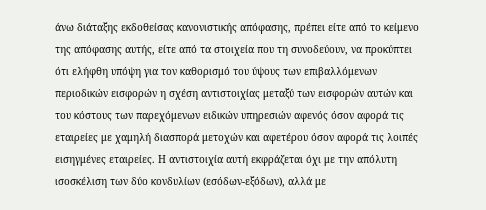άνω διάταξης εκδοθείσας κανονιστικής απόφασης, πρέπει είτε από το κείμενο της απόφασης αυτής, είτε από τα στοιχεία που τη συνοδεύουν, να προκύπτει ότι ελήφθη υπόψη για τον καθορισμό του ύψους των επιβαλλόμενων περιοδικών εισφορών η σχέση αντιστοιχίας μεταξύ των εισφορών αυτών και του κόστους των παρεχόμενων ειδικών υπηρεσιών αφενός όσον αφορά τις εταιρείες με χαμηλή διασπορά μετοχών και αφετέρου όσον αφορά τις λοιπές εισηγμένες εταιρείες. Η αντιστοιχία αυτή εκφράζεται όχι με την απόλυτη ισοσκέλιση των δύο κονδυλίων (εσόδων-εξόδων), αλλά με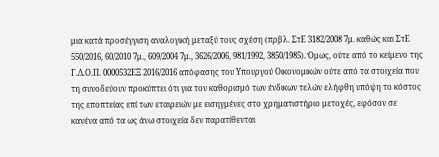μια κατά προσέγγιση αναλογική μεταξύ τους σχέση (πρβλ. ΣτΕ 3182/2008 7μ. καθώς και ΣτΕ 550/2016, 60/2010 7μ., 609/2004 7μ., 3626/2006, 981/1992, 3850/1985). Όμως, ούτε από το κείμενο της Γ.Δ.Ο.Π. 0000532ΕΞ 2016/2016 απόφασης του Υπουργού Οικονομικών ούτε από τα στοιχεία που τη συνοδεύουν προκύπτει ότι για τον καθορισμό των ένδικων τελών ελήφθη υπόψη το κόστος της εποπτείας επί των εταιρειών με εισηγμένες στο χρηματιστήριο μετοχές, εφόσον σε κανένα από τα ως άνω στοιχεία δεν παρατίθενται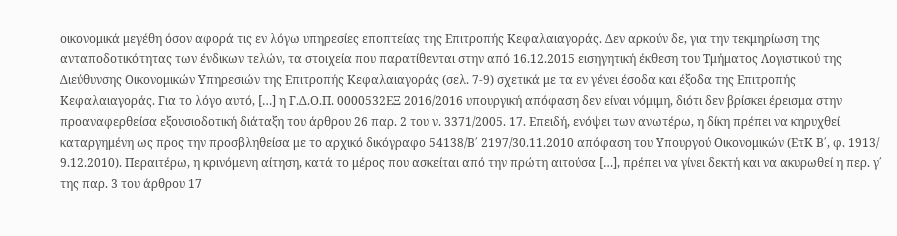οικονομικά μεγέθη όσον αφορά τις εν λόγω υπηρεσίες εποπτείας της Επιτροπής Κεφαλαιαγοράς. Δεν αρκούν δε, για την τεκμηρίωση της ανταποδοτικότητας των ένδικων τελών, τα στοιχεία που παρατίθενται στην από 16.12.2015 εισηγητική έκθεση του Τμήματος Λογιστικού της Διεύθυνσης Οικονομικών Υπηρεσιών της Επιτροπής Κεφαλαιαγοράς (σελ. 7-9) σχετικά με τα εν γένει έσοδα και έξοδα της Επιτροπής Κεφαλαιαγοράς. Για το λόγο αυτό, […] η Γ.Δ.Ο.Π. 0000532ΕΞ 2016/2016 υπουργική απόφαση δεν είναι νόμιμη, διότι δεν βρίσκει έρεισμα στην προαναφερθείσα εξουσιοδοτική διάταξη του άρθρου 26 παρ. 2 του ν. 3371/2005. 17. Επειδή, ενόψει των ανωτέρω, η δίκη πρέπει να κηρυχθεί καταργημένη ως προς την προσβληθείσα με το αρχικό δικόγραφο 54138/Β΄ 2197/30.11.2010 απόφαση του Υπουργού Οικονομικών (ΕτΚ Β΄, φ. 1913/ 9.12.2010). Περαιτέρω, η κρινόμενη αίτηση, κατά το μέρος που ασκείται από την πρώτη αιτούσα […], πρέπει να γίνει δεκτή και να ακυρωθεί η περ. γ΄ της παρ. 3 του άρθρου 17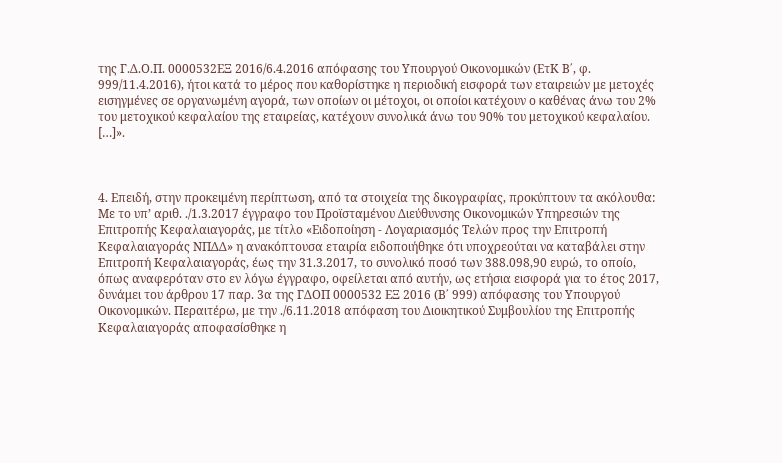της Γ.Δ.Ο.Π. 0000532ΕΞ 2016/6.4.2016 απόφασης του Υπουργού Οικονομικών (ΕτΚ Β΄, φ. 999/11.4.2016), ήτοι κατά το μέρος που καθορίστηκε η περιοδική εισφορά των εταιρειών με μετοχές εισηγμένες σε οργανωμένη αγορά, των οποίων οι μέτοχοι, οι οποίοι κατέχουν ο καθένας άνω του 2% του μετοχικού κεφαλαίου της εταιρείας, κατέχουν συνολικά άνω του 90% του μετοχικού κεφαλαίου. […]».



4. Επειδή, στην προκειμένη περίπτωση, από τα στοιχεία της δικογραφίας, προκύπτουν τα ακόλουθα: Με το υπ’ αριθ. ./1.3.2017 έγγραφο του Προϊσταμένου Διεύθυνσης Οικονομικών Υπηρεσιών της Επιτροπής Κεφαλαιαγοράς, με τίτλο «Ειδοποίηση - Λογαριασμός Τελών προς την Επιτροπή Κεφαλαιαγοράς ΝΠΔΔ» η ανακόπτουσα εταιρία ειδοποιήθηκε ότι υποχρεούται να καταβάλει στην Επιτροπή Κεφαλαιαγοράς, έως την 31.3.2017, το συνολικό ποσό των 388.098,90 ευρώ, το οποίο, όπως αναφερόταν στο εν λόγω έγγραφο, οφείλεται από αυτήν, ως ετήσια εισφορά για το έτος 2017, δυνάμει του άρθρου 17 παρ. 3α της ΓΔΟΠ 0000532 ΕΞ 2016 (Β΄ 999) απόφασης του Υπουργού Οικονομικών. Περαιτέρω, με την ./6.11.2018 απόφαση του Διοικητικού Συμβουλίου της Επιτροπής Κεφαλαιαγοράς αποφασίσθηκε η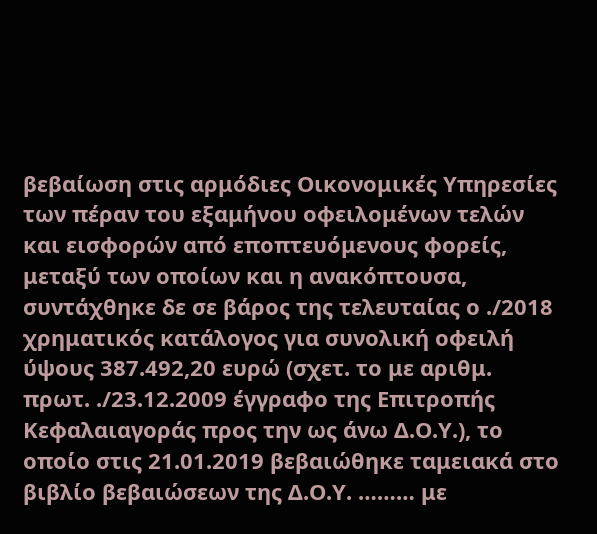βεβαίωση στις αρμόδιες Οικονομικές Υπηρεσίες των πέραν του εξαμήνου οφειλομένων τελών και εισφορών από εποπτευόμενους φορείς, μεταξύ των οποίων και η ανακόπτουσα, συντάχθηκε δε σε βάρος της τελευταίας ο ./2018 χρηματικός κατάλογος για συνολική οφειλή ύψους 387.492,20 ευρώ (σχετ. το με αριθμ. πρωτ. ./23.12.2009 έγγραφο της Επιτροπής Κεφαλαιαγοράς προς την ως άνω Δ.Ο.Υ.), το οποίο στις 21.01.2019 βεβαιώθηκε ταμειακά στο βιβλίο βεβαιώσεων της Δ.Ο.Υ. ……… με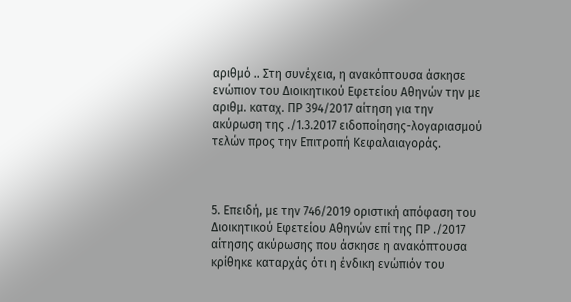αριθμό .. Στη συνέχεια, η ανακόπτουσα άσκησε ενώπιον του Διοικητικού Εφετείου Αθηνών την με αριθμ. καταχ. ΠΡ 394/2017 αίτηση για την ακύρωση της ./1.3.2017 ειδοποίησης-λογαριασμού τελών προς την Επιτροπή Κεφαλαιαγοράς.



5. Επειδή, με την 746/2019 οριστική απόφαση του Διοικητικού Εφετείου Αθηνών επί της ΠΡ ./2017 αίτησης ακύρωσης που άσκησε η ανακόπτουσα κρίθηκε καταρχάς ότι η ένδικη ενώπιόν του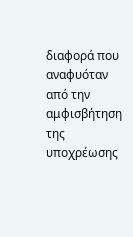διαφορά που αναφυόταν από την αμφισβήτηση της υποχρέωσης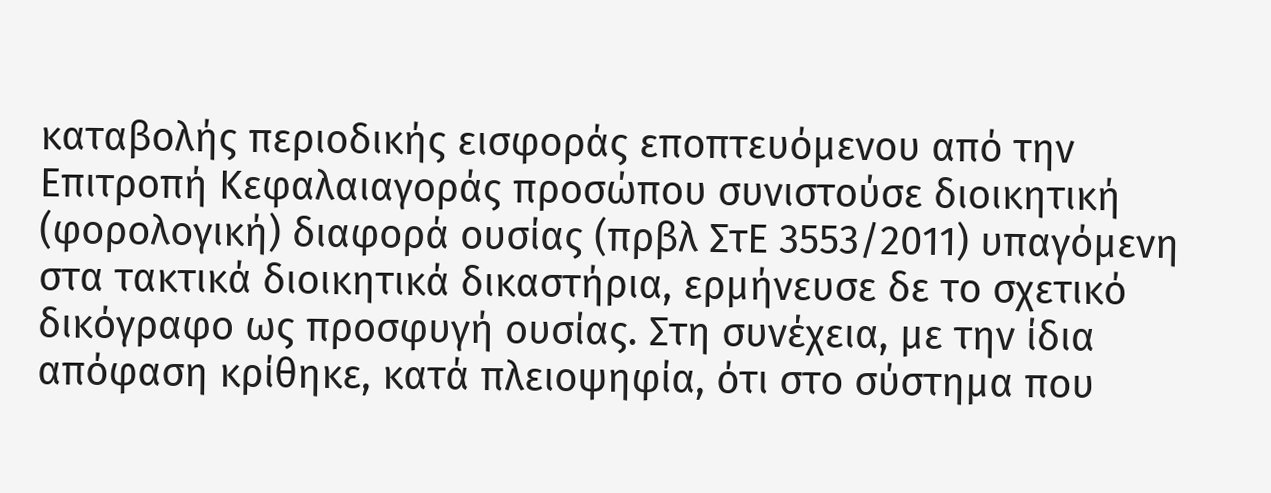καταβολής περιοδικής εισφοράς εποπτευόμενου από την Επιτροπή Κεφαλαιαγοράς προσώπου συνιστούσε διοικητική (φορολογική) διαφορά ουσίας (πρβλ ΣτΕ 3553/2011) υπαγόμενη στα τακτικά διοικητικά δικαστήρια, ερμήνευσε δε το σχετικό δικόγραφο ως προσφυγή ουσίας. Στη συνέχεια, με την ίδια απόφαση κρίθηκε, κατά πλειοψηφία, ότι στο σύστημα που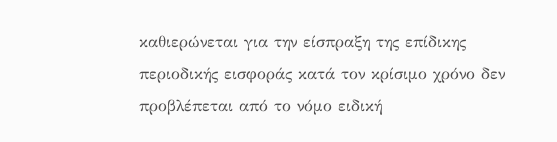καθιερώνεται για την είσπραξη της επίδικης περιοδικής εισφοράς κατά τον κρίσιμο χρόνο δεν προβλέπεται από το νόμο ειδική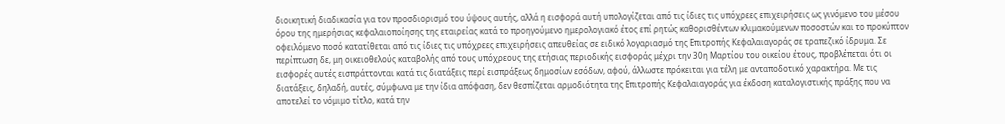διοικητική διαδικασία για τον προσδιορισμό του ύψους αυτής, αλλά η εισφορά αυτή υπολογίζεται από τις ίδιες τις υπόχρεες επιχειρήσεις ως γινόμενο του μέσου όρου της ημερήσιας κεφαλαιοποίησης της εταιρείας κατά το προηγούμενο ημερολογιακό έτος επί ρητώς καθορισθέντων κλιμακούμενων ποσοστών και το προκύπτον οφειλόμενο ποσό κατατίθεται από τις ίδιες τις υπόχρεες επιχειρήσεις απευθείας σε ειδικό λογαριασμό της Επιτροπής Κεφαλαιαγοράς σε τραπεζικό ίδρυμα. Σε περίπτωση δε, μη οικειοθελούς καταβολής από τους υπόχρεους της ετήσιας περιοδικής εισφοράς μέχρι την 30η Μαρτίου του οικείου έτους, προβλέπεται ότι οι εισφορές αυτές εισπράττονται κατά τις διατάξεις περί εισπράξεως δημοσίων εσόδων, αφού, άλλωστε πρόκειται για τέλη με ανταποδοτικό χαρακτήρα. Με τις διατάξεις, δηλαδή, αυτές, σύμφωνα με την ίδια απόφαση, δεν θεσπίζεται αρμοδιότητα της Επιτροπής Κεφαλαιαγοράς για έκδοση καταλογιστικής πράξης που να αποτελεί το νόμιμο τίτλο, κατά την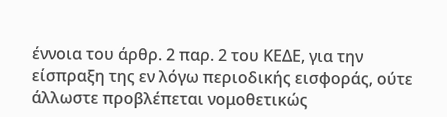έννοια του άρθρ. 2 παρ. 2 του ΚΕΔΕ, για την είσπραξη της εν λόγω περιοδικής εισφοράς, ούτε άλλωστε προβλέπεται νομοθετικώς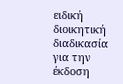ειδική διοικητική διαδικασία για την έκδοση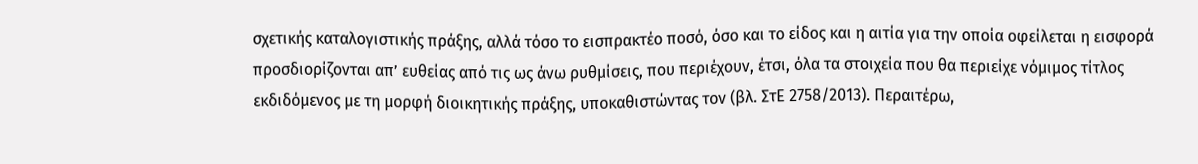σχετικής καταλογιστικής πράξης, αλλά τόσο το εισπρακτέο ποσό, όσο και το είδος και η αιτία για την οποία οφείλεται η εισφορά προσδιορίζονται απ’ ευθείας από τις ως άνω ρυθμίσεις, που περιέχουν, έτσι, όλα τα στοιχεία που θα περιείχε νόμιμος τίτλος εκδιδόμενος με τη μορφή διοικητικής πράξης, υποκαθιστώντας τον (βλ. ΣτΕ 2758/2013). Περαιτέρω,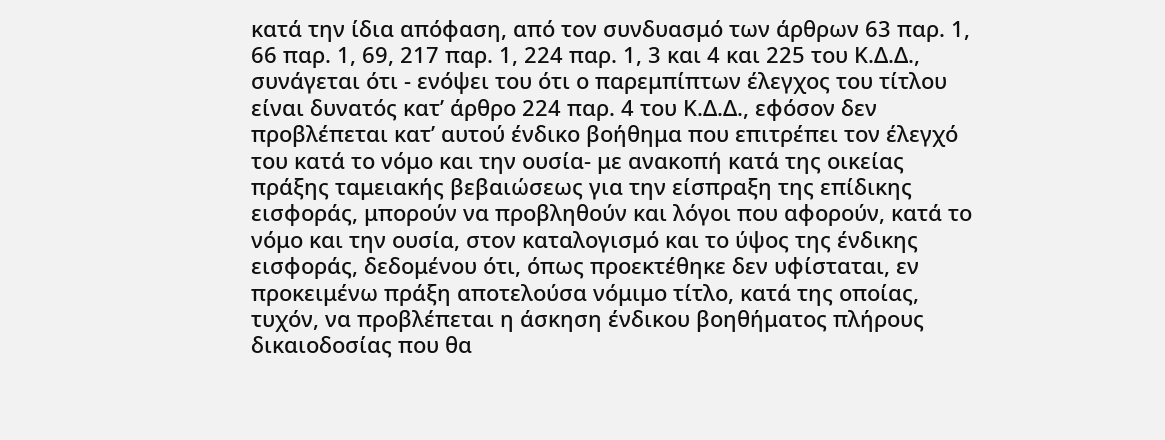κατά την ίδια απόφαση, από τον συνδυασμό των άρθρων 63 παρ. 1, 66 παρ. 1, 69, 217 παρ. 1, 224 παρ. 1, 3 και 4 και 225 του Κ.Δ.Δ., συνάγεται ότι - ενόψει του ότι ο παρεμπίπτων έλεγχος του τίτλου είναι δυνατός κατ’ άρθρο 224 παρ. 4 του Κ.Δ.Δ., εφόσον δεν προβλέπεται κατ’ αυτού ένδικο βοήθημα που επιτρέπει τον έλεγχό του κατά το νόμο και την ουσία- με ανακοπή κατά της οικείας πράξης ταμειακής βεβαιώσεως για την είσπραξη της επίδικης εισφοράς, μπορούν να προβληθούν και λόγοι που αφορούν, κατά το νόμο και την ουσία, στον καταλογισμό και το ύψος της ένδικης εισφοράς, δεδομένου ότι, όπως προεκτέθηκε δεν υφίσταται, εν προκειμένω πράξη αποτελούσα νόμιμο τίτλο, κατά της οποίας, τυχόν, να προβλέπεται η άσκηση ένδικου βοηθήματος πλήρους δικαιοδοσίας που θα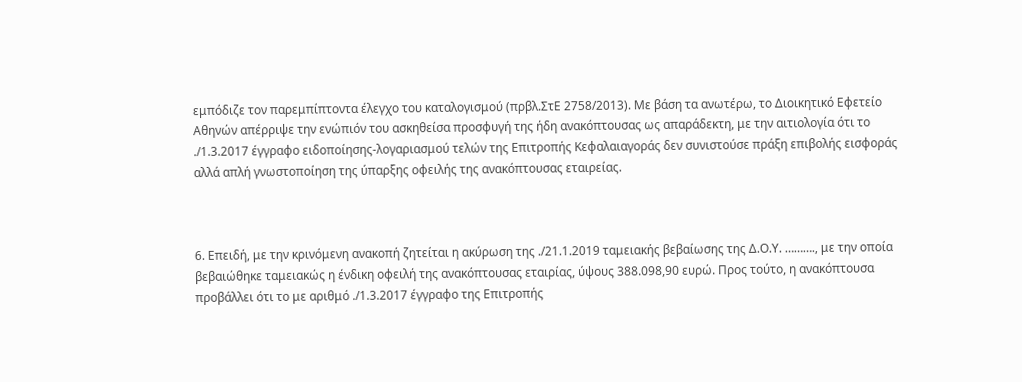εμπόδιζε τον παρεμπίπτοντα έλεγχο του καταλογισμού (πρβλ.ΣτΕ 2758/2013). Με βάση τα ανωτέρω, το Διοικητικό Εφετείο Αθηνών απέρριψε την ενώπιόν του ασκηθείσα προσφυγή της ήδη ανακόπτουσας ως απαράδεκτη, με την αιτιολογία ότι το ./1.3.2017 έγγραφο ειδοποίησης-λογαριασμού τελών της Επιτροπής Κεφαλαιαγοράς δεν συνιστούσε πράξη επιβολής εισφοράς αλλά απλή γνωστοποίηση της ύπαρξης οφειλής της ανακόπτουσας εταιρείας.



6. Επειδή, με την κρινόμενη ανακοπή ζητείται η ακύρωση της ./21.1.2019 ταμειακής βεβαίωσης της Δ.Ο.Υ. ………., με την οποία βεβαιώθηκε ταμειακώς η ένδικη οφειλή της ανακόπτουσας εταιρίας, ύψους 388.098,90 ευρώ. Προς τούτο, η ανακόπτουσα προβάλλει ότι το με αριθμό ./1.3.2017 έγγραφο της Επιτροπής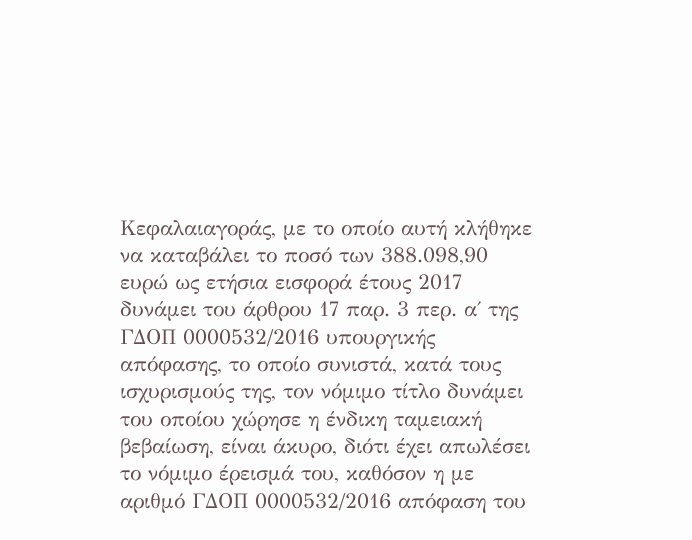Κεφαλαιαγοράς, με το οποίο αυτή κλήθηκε να καταβάλει το ποσό των 388.098,90 ευρώ ως ετήσια εισφορά έτους 2017 δυνάμει του άρθρου 17 παρ. 3 περ. α΄ της ΓΔΟΠ 0000532/2016 υπουργικής απόφασης, το οποίο συνιστά, κατά τους ισχυρισμούς της, τον νόμιμο τίτλο δυνάμει του οποίου χώρησε η ένδικη ταμειακή βεβαίωση, είναι άκυρο, διότι έχει απωλέσει το νόμιμο έρεισμά του, καθόσον η με αριθμό ΓΔΟΠ 0000532/2016 απόφαση του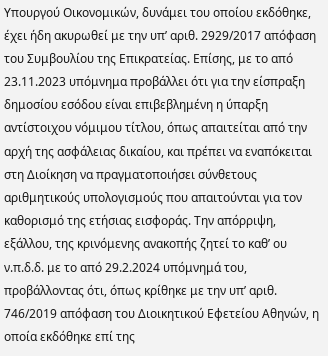Υπουργού Οικονομικών, δυνάμει του οποίου εκδόθηκε, έχει ήδη ακυρωθεί με την υπ’ αριθ. 2929/2017 απόφαση του Συμβουλίου της Επικρατείας. Επίσης, με το από 23.11.2023 υπόμνημα προβάλλει ότι για την είσπραξη δημοσίου εσόδου είναι επιβεβλημένη η ύπαρξη αντίστοιχου νόμιμου τίτλου, όπως απαιτείται από την αρχή της ασφάλειας δικαίου, και πρέπει να εναπόκειται στη Διοίκηση να πραγματοποιήσει σύνθετους αριθμητικούς υπολογισμούς που απαιτούνται για τον καθορισμό της ετήσιας εισφοράς. Την απόρριψη, εξάλλου, της κρινόμενης ανακοπής ζητεί το καθ’ ου ν.π.δ.δ. με το από 29.2.2024 υπόμνημά του, προβάλλοντας ότι, όπως κρίθηκε με την υπ’ αριθ. 746/2019 απόφαση του Διοικητικού Εφετείου Αθηνών, η οποία εκδόθηκε επί της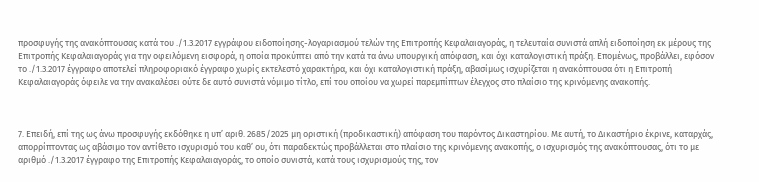προσφυγής της ανακόπτουσας κατά του ./1.3.2017 εγγράφου ειδοποίησης-λογαριασμού τελών της Επιτροπής Κεφαλαιαγοράς, η τελευταία συνιστά απλή ειδοποίηση εκ μέρους της Επιτροπής Κεφαλαιαγοράς για την οφειλόμενη εισφορά, η οποία προκύπτει από την κατά τα άνω υπουργική απόφαση, και όχι καταλογιστική πράξη. Επομένως, προβάλλει, εφόσον το ./1.3.2017 έγγραφο αποτελεί πληροφοριακό έγγραφο χωρίς εκτελεστό χαρακτήρα, και όχι καταλογιστική πράξη, αβασίμως ισχυρίζεται η ανακόπτουσα ότι η Επιτροπή Κεφαλαιαγοράς όφειλε να την ανακαλέσει ούτε δε αυτό συνιστά νόμιμο τίτλο, επί του οποίου να χωρεί παρεμπίπτων έλεγχος στο πλαίσιο της κρινόμενης ανακοπής.



7. Επειδή, επί της ως άνω προσφυγής εκδόθηκε η υπ’ αριθ. 2685/2025 μη οριστική (προδικαστική) απόφαση του παρόντος Δικαστηρίου. Με αυτή, το Δικαστήριο έκρινε, καταρχάς, απορρίπτοντας ως αβάσιμο τον αντίθετο ισχυρισμό του καθ’ ου, ότι παραδεκτώς προβάλλεται στο πλαίσιο της κρινόμενης ανακοπής, ο ισχυρισμός της ανακόπτουσας, ότι το με αριθμό ./1.3.2017 έγγραφο της Επιτροπής Κεφαλαιαγοράς, το οποίο συνιστά, κατά τους ισχυρισμούς της, τον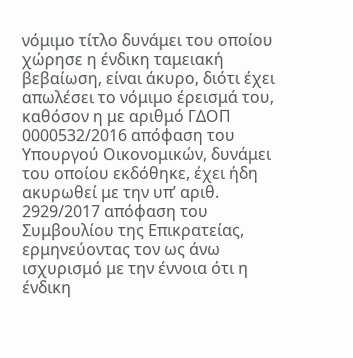νόμιμο τίτλο δυνάμει του οποίου χώρησε η ένδικη ταμειακή βεβαίωση, είναι άκυρο, διότι έχει απωλέσει το νόμιμο έρεισμά του, καθόσον η με αριθμό ΓΔΟΠ 0000532/2016 απόφαση του Υπουργού Οικονομικών, δυνάμει του οποίου εκδόθηκε, έχει ήδη ακυρωθεί με την υπ’ αριθ. 2929/2017 απόφαση του Συμβουλίου της Επικρατείας, ερμηνεύοντας τον ως άνω ισχυρισμό με την έννοια ότι η ένδικη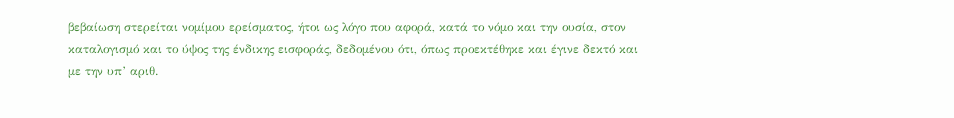βεβαίωση στερείται νομίμου ερείσματος, ήτοι ως λόγο που αφορά, κατά το νόμο και την ουσία, στον καταλογισμό και το ύψος της ένδικης εισφοράς, δεδομένου ότι, όπως προεκτέθηκε και έγινε δεκτό και με την υπ’ αριθ.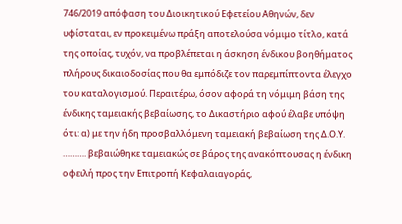746/2019 απόφαση του Διοικητικού Εφετείου Αθηνών, δεν υφίσταται, εν προκειμένω πράξη αποτελούσα νόμιμο τίτλο, κατά της οποίας, τυχόν, να προβλέπεται η άσκηση ένδικου βοηθήματος πλήρους δικαιοδοσίας που θα εμπόδιζε τον παρεμπίπτοντα έλεγχο του καταλογισμού. Περαιτέρω, όσον αφορά τη νόμιμη βάση της ένδικης ταμειακής βεβαίωσης, το Δικαστήριο αφού έλαβε υπόψη ότι: α) με την ήδη προσβαλλόμενη ταμειακή βεβαίωση της Δ.Ο.Υ. ………. βεβαιώθηκε ταμειακώς σε βάρος της ανακόπτουσας η ένδικη οφειλή προς την Επιτροπή Κεφαλαιαγοράς,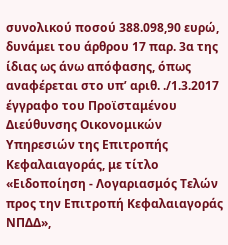συνολικού ποσού 388.098,90 ευρώ, δυνάμει του άρθρου 17 παρ. 3α της ίδιας ως άνω απόφασης, όπως αναφέρεται στο υπ’ αριθ. ./1.3.2017 έγγραφο του Προϊσταμένου Διεύθυνσης Οικονομικών Υπηρεσιών της Επιτροπής Κεφαλαιαγοράς, με τίτλο «Ειδοποίηση - Λογαριασμός Τελών προς την Επιτροπή Κεφαλαιαγοράς ΝΠΔΔ»,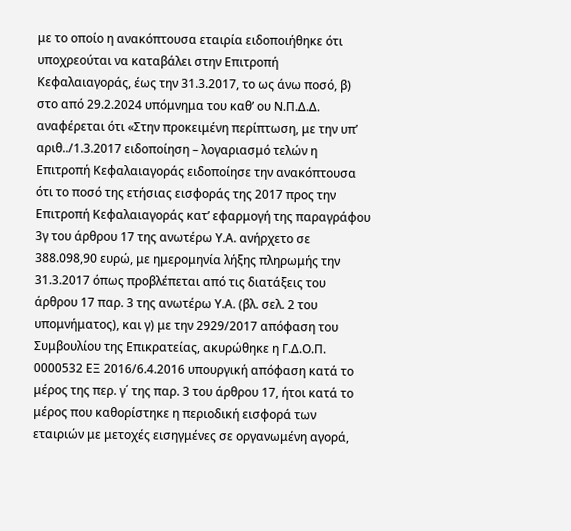με το οποίο η ανακόπτουσα εταιρία ειδοποιήθηκε ότι υποχρεούται να καταβάλει στην Επιτροπή Κεφαλαιαγοράς, έως την 31.3.2017, το ως άνω ποσό, β) στο από 29.2.2024 υπόμνημα του καθ’ ου Ν.Π.Δ.Δ. αναφέρεται ότι «Στην προκειμένη περίπτωση, με την υπ’ αριθ../1.3.2017 ειδοποίηση – λογαριασμό τελών η Επιτροπή Κεφαλαιαγοράς ειδοποίησε την ανακόπτουσα ότι το ποσό της ετήσιας εισφοράς της 2017 προς την Επιτροπή Κεφαλαιαγοράς κατ’ εφαρμογή της παραγράφου 3γ του άρθρου 17 της ανωτέρω Υ.Α. ανήρχετο σε 388.098,90 ευρώ, με ημερομηνία λήξης πληρωμής την 31.3.2017 όπως προβλέπεται από τις διατάξεις του άρθρου 17 παρ. 3 της ανωτέρω Υ.Α. (βλ. σελ. 2 του υπομνήματος), και γ) με την 2929/2017 απόφαση του Συμβουλίου της Επικρατείας, ακυρώθηκε η Γ.Δ.Ο.Π. 0000532 ΕΞ 2016/6.4.2016 υπουργική απόφαση κατά το μέρος της περ. γ΄ της παρ. 3 του άρθρου 17, ήτοι κατά το μέρος που καθορίστηκε η περιοδική εισφορά των εταιριών με μετοχές εισηγμένες σε οργανωμένη αγορά,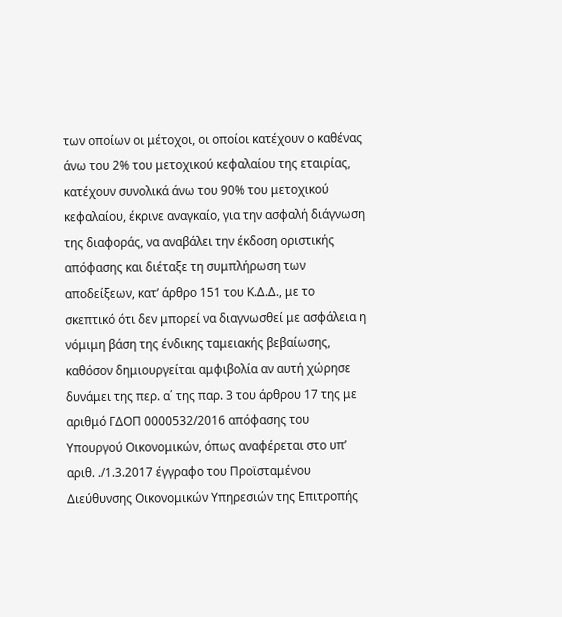των οποίων οι μέτοχοι, οι οποίοι κατέχουν ο καθένας άνω του 2% του μετοχικού κεφαλαίου της εταιρίας, κατέχουν συνολικά άνω του 90% του μετοχικού κεφαλαίου, έκρινε αναγκαίο, για την ασφαλή διάγνωση της διαφοράς, να αναβάλει την έκδοση οριστικής απόφασης και διέταξε τη συμπλήρωση των αποδείξεων, κατ’ άρθρο 151 του Κ.Δ.Δ., με το σκεπτικό ότι δεν μπορεί να διαγνωσθεί με ασφάλεια η νόμιμη βάση της ένδικης ταμειακής βεβαίωσης, καθόσον δημιουργείται αμφιβολία αν αυτή χώρησε δυνάμει της περ. α΄ της παρ. 3 του άρθρου 17 της με αριθμό ΓΔΟΠ 0000532/2016 απόφασης του Υπουργού Οικονομικών, όπως αναφέρεται στο υπ’ αριθ. ./1.3.2017 έγγραφο του Προϊσταμένου Διεύθυνσης Οικονομικών Υπηρεσιών της Επιτροπής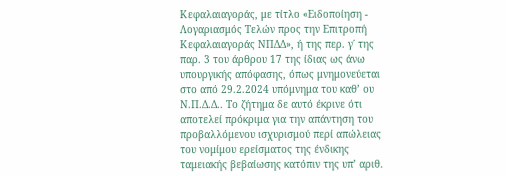Κεφαλαιαγοράς, με τίτλο «Ειδοποίηση - Λογαριασμός Τελών προς την Επιτροπή Κεφαλαιαγοράς ΝΠΔΔ», ή της περ. γ΄ της παρ. 3 του άρθρου 17 της ίδιας ως άνω υπουργικής απόφασης, όπως μνημονεύεται στο από 29.2.2024 υπόμνημα του καθ’ ου Ν.Π.Δ.Δ.. Το ζήτημα δε αυτό έκρινε ότι αποτελεί πρόκριμα για την απάντηση του προβαλλόμενου ισχυρισμού περί απώλειας του νομίμου ερείσματος της ένδικης ταμειακής βεβαίωσης κατόπιν της υπ’ αριθ.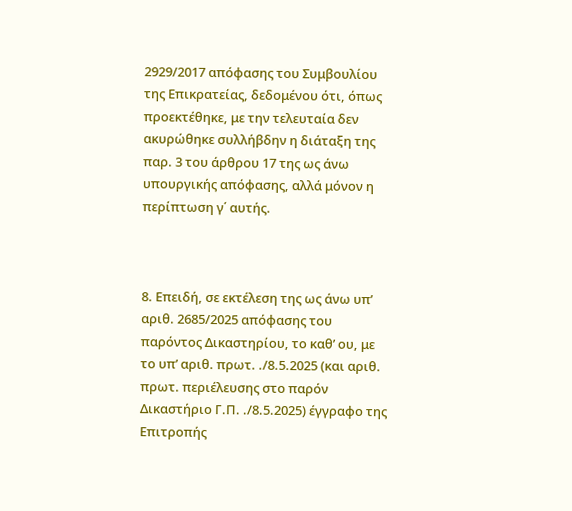2929/2017 απόφασης του Συμβουλίου της Επικρατείας, δεδομένου ότι, όπως προεκτέθηκε, με την τελευταία δεν ακυρώθηκε συλλήβδην η διάταξη της παρ. 3 του άρθρου 17 της ως άνω υπουργικής απόφασης, αλλά μόνον η περίπτωση γ΄ αυτής.



8. Επειδή, σε εκτέλεση της ως άνω υπ’ αριθ. 2685/2025 απόφασης του παρόντος Δικαστηρίου, το καθ’ ου, με το υπ’ αριθ. πρωτ. ./8.5.2025 (και αριθ. πρωτ. περιέλευσης στο παρόν Δικαστήριο Γ.Π. ./8.5.2025) έγγραφο της Επιτροπής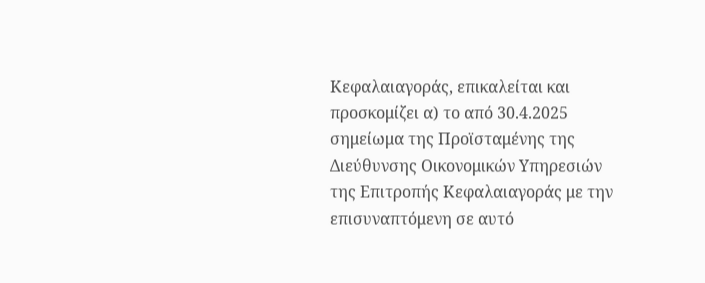Κεφαλαιαγοράς, επικαλείται και προσκομίζει α) το από 30.4.2025 σημείωμα της Προϊσταμένης της Διεύθυνσης Οικονομικών Υπηρεσιών της Επιτροπής Κεφαλαιαγοράς με την επισυναπτόμενη σε αυτό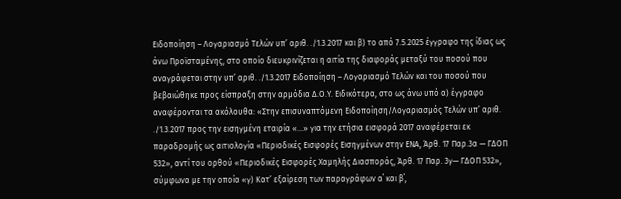Ειδοποίηση – Λογαριασμό Τελών υπ’ αριθ. ./1.3.2017 και β) το από 7.5.2025 έγγραφο της ίδιας ως άνω Προϊσταμένης, στο οποίο διευκρινίζεται η αιτία της διαφοράς μεταξύ του ποσού που αναγράφεται στην υπ’ αριθ. ./1.3.2017 Ειδοποίηση – Λογαριασμό Τελών και του ποσού που βεβαιώθηκε προς είσπραξη στην αρμόδια Δ.Ο.Υ. Ειδικότερα, στο ως άνω υπό α) έγγραφο αναφέρονται τα ακόλουθα: «Στην επισυναπτόμενη Ειδοποίηση/Λογαριασμός Τελών υπ’ αριθ. ./1.3.2017 προς την εισηγμένη εταιρία «…» για την ετήσια εισφορά 2017 αναφέρεται εκ παραδρομής ως αιτιολογία «Περιοδικές Εισφορές Εισηγμένων στην ΕΝΑ, Άρθ. 17 Παρ.3α — ΓΔΟΠ 532», αντί του ορθού «Περιοδικές Εισφορές Χαμηλής Διασποράς, Άρθ. 17 Παρ. 3γ— ΓΔΟΠ 532», σύμφωνα με την οποία «γ) Κατ’ εξαίρεση των παραγράφων α΄ και β΄,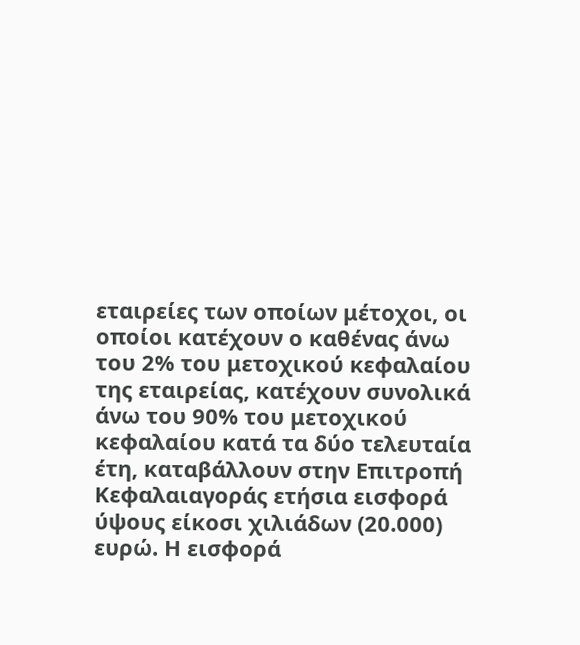εταιρείες των οποίων μέτοχοι, οι οποίοι κατέχουν ο καθένας άνω του 2% του μετοχικού κεφαλαίου της εταιρείας, κατέχουν συνολικά άνω του 90% του μετοχικού κεφαλαίου κατά τα δύο τελευταία έτη, καταβάλλουν στην Επιτροπή Κεφαλαιαγοράς ετήσια εισφορά ύψους είκοσι χιλιάδων (20.000) ευρώ. Η εισφορά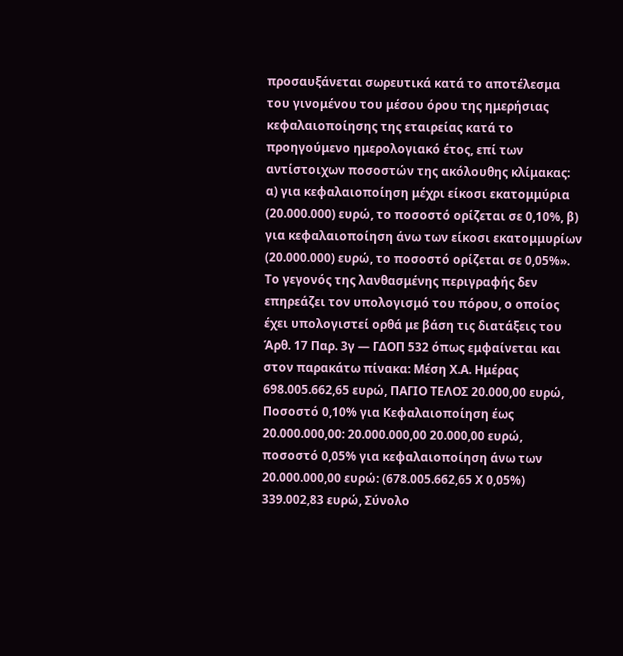προσαυξάνεται σωρευτικά κατά το αποτέλεσμα του γινομένου του μέσου όρου της ημερήσιας κεφαλαιοποίησης της εταιρείας κατά το προηγούμενο ημερολογιακό έτος, επί των αντίστοιχων ποσοστών της ακόλουθης κλίμακας: α) για κεφαλαιοποίηση μέχρι είκοσι εκατομμύρια (20.000.000) ευρώ, το ποσοστό ορίζεται σε 0,10%, β) για κεφαλαιοποίηση άνω των είκοσι εκατομμυρίων (20.000.000) ευρώ, το ποσοστό ορίζεται σε 0,05%». Το γεγονός της λανθασμένης περιγραφής δεν επηρεάζει τον υπολογισμό του πόρου, ο οποίος έχει υπολογιστεί ορθά με βάση τις διατάξεις του Άρθ. 17 Παρ. 3γ — ΓΔΟΠ 532 όπως εμφαίνεται και στον παρακάτω πίνακα: Μέση Χ.Α. Ημέρας 698.005.662,65 ευρώ, ΠΑΓΙΟ ΤΕΛΟΣ 20.000,00 ευρώ, Ποσοστό 0,10% για Κεφαλαιοποίηση έως 20.000.000,00: 20.000.000,00 20.000,00 ευρώ, ποσοστό 0,05% για κεφαλαιοποίηση άνω των 20.000.000,00 ευρώ: (678.005.662,65 Χ 0,05%) 339.002,83 ευρώ, Σύνολο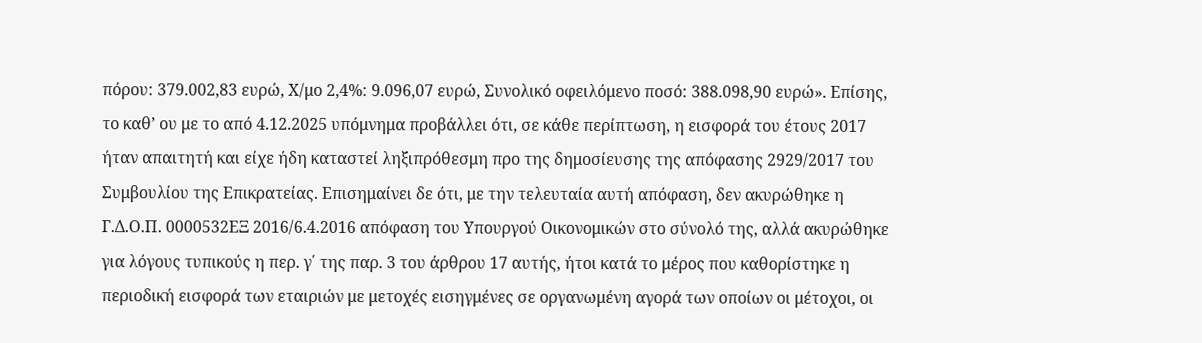πόρου: 379.002,83 ευρώ, Χ/μο 2,4%: 9.096,07 ευρώ, Συνολικό οφειλόμενο ποσό: 388.098,90 ευρώ». Επίσης, το καθ’ ου με το από 4.12.2025 υπόμνημα προβάλλει ότι, σε κάθε περίπτωση, η εισφορά του έτους 2017 ήταν απαιτητή και είχε ήδη καταστεί ληξιπρόθεσμη προ της δημοσίευσης της απόφασης 2929/2017 του Συμβουλίου της Επικρατείας. Επισημαίνει δε ότι, με την τελευταία αυτή απόφαση, δεν ακυρώθηκε η Γ.Δ.Ο.Π. 0000532ΕΞ 2016/6.4.2016 απόφαση του Υπουργού Οικονομικών στο σύνολό της, αλλά ακυρώθηκε για λόγους τυπικούς η περ. γ΄ της παρ. 3 του άρθρου 17 αυτής, ήτοι κατά το μέρος που καθορίστηκε η περιοδική εισφορά των εταιριών με μετοχές εισηγμένες σε οργανωμένη αγορά των οποίων οι μέτοχοι, οι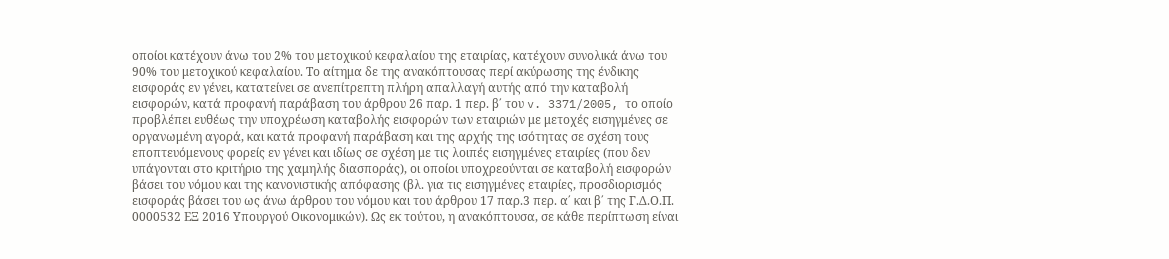οποίοι κατέχουν άνω του 2% του μετοχικού κεφαλαίου της εταιρίας, κατέχουν συνολικά άνω του 90% του μετοχικού κεφαλαίου. Το αίτημα δε της ανακόπτουσας περί ακύρωσης της ένδικης εισφοράς εν γένει, κατατείνει σε ανεπίτρεπτη πλήρη απαλλαγή αυτής από την καταβολή εισφορών, κατά προφανή παράβαση του άρθρου 26 παρ. 1 περ. β΄ του v. 3371/2005, το οποίο προβλέπει ευθέως την υποχρέωση καταβολής εισφορών των εταιριών με μετοχές εισηγμένες σε οργανωμένη αγορά, και κατά προφανή παράβαση και της αρχής της ισότητας σε σχέση τους εποπτευόμενους φορείς εν γένει και ιδίως σε σχέση με τις λοιπές εισηγμένες εταιρίες (που δεν υπάγονται στο κριτήριο της χαμηλής διασποράς), οι οποίοι υποχρεούνται σε καταβολή εισφορών βάσει του νόμου και της κανονιστικής απόφασης (βλ. για τις εισηγμένες εταιρίες, προσδιορισμός εισφοράς βάσει του ως άνω άρθρου του νόμου και του άρθρου 17 παρ.3 περ. α΄ και β΄ της Γ.Δ.Ο.Π. 0000532 ΕΞ 2016 Υπουργού Οικονομικών). Ως εκ τούτου, η ανακόπτουσα, σε κάθε περίπτωση είναι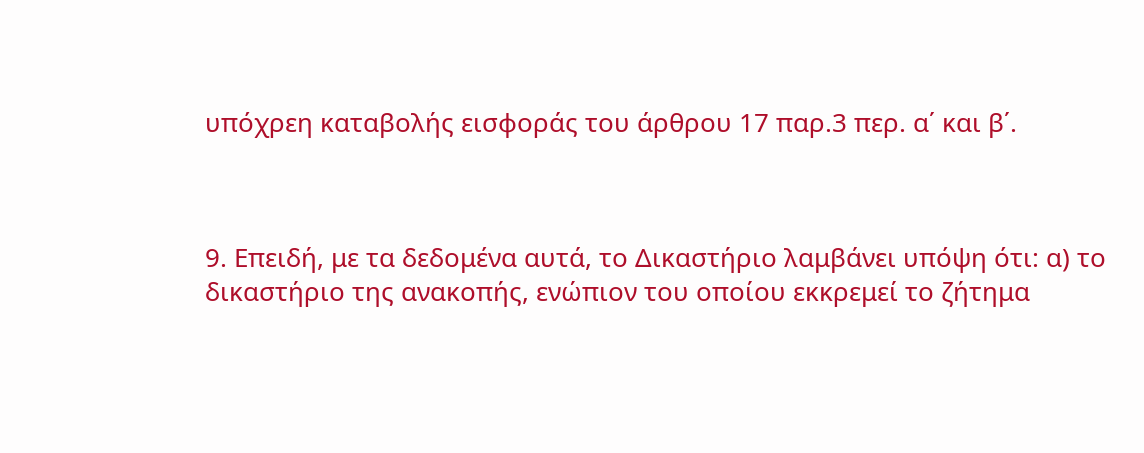υπόχρεη καταβολής εισφοράς του άρθρου 17 παρ.3 περ. α΄ και β΄.



9. Επειδή, με τα δεδομένα αυτά, το Δικαστήριο λαμβάνει υπόψη ότι: α) το δικαστήριο της ανακοπής, ενώπιον του οποίου εκκρεμεί το ζήτημα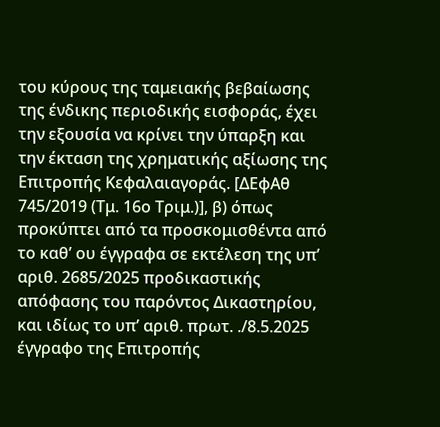του κύρους της ταμειακής βεβαίωσης της ένδικης περιοδικής εισφοράς, έχει την εξουσία να κρίνει την ύπαρξη και την έκταση της χρηματικής αξίωσης της Επιτροπής Κεφαλαιαγοράς. [ΔΕφΑθ 745/2019 (Τμ. 16ο Τριμ.)], β) όπως προκύπτει από τα προσκομισθέντα από το καθ’ ου έγγραφα σε εκτέλεση της υπ’ αριθ. 2685/2025 προδικαστικής απόφασης του παρόντος Δικαστηρίου, και ιδίως το υπ’ αριθ. πρωτ. ./8.5.2025 έγγραφο της Επιτροπής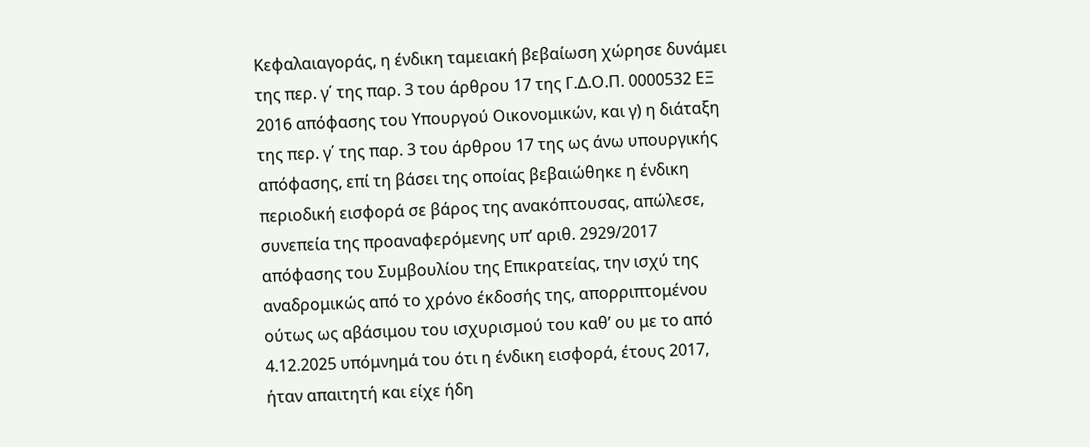Κεφαλαιαγοράς, η ένδικη ταμειακή βεβαίωση χώρησε δυνάμει της περ. γ΄ της παρ. 3 του άρθρου 17 της Γ.Δ.Ο.Π. 0000532 ΕΞ 2016 απόφασης του Υπουργού Οικονομικών, και γ) η διάταξη της περ. γ΄ της παρ. 3 του άρθρου 17 της ως άνω υπουργικής απόφασης, επί τη βάσει της οποίας βεβαιώθηκε η ένδικη περιοδική εισφορά σε βάρος της ανακόπτουσας, απώλεσε, συνεπεία της προαναφερόμενης υπ’ αριθ. 2929/2017 απόφασης του Συμβουλίου της Επικρατείας, την ισχύ της αναδρομικώς από το χρόνο έκδοσής της, απορριπτομένου ούτως ως αβάσιμου του ισχυρισμού του καθ’ ου με το από 4.12.2025 υπόμνημά του ότι η ένδικη εισφορά, έτους 2017, ήταν απαιτητή και είχε ήδη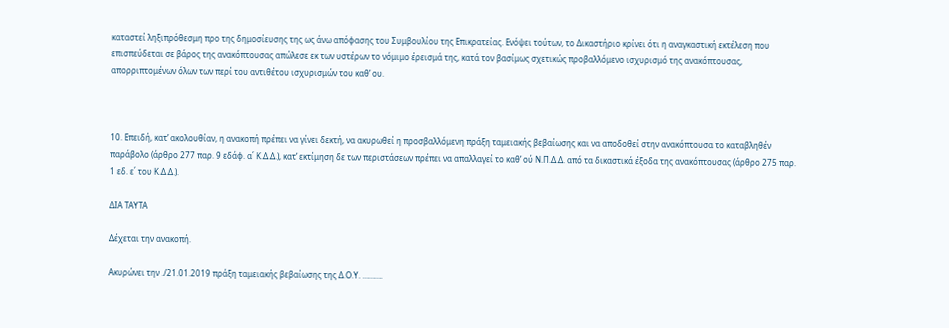καταστεί ληξιπρόθεσμη προ της δημοσίευσης της ως άνω απόφασης του Συμβουλίου της Επικρατείας. Ενόψει τούτων, το Δικαστήριο κρίνει ότι η αναγκαστική εκτέλεση που επισπεύδεται σε βάρος της ανακόπτουσας απώλεσε εκ των υστέρων το νόμιμο έρεισμά της, κατά τον βασίμως σχετικώς προβαλλόμενο ισχυρισμό της ανακόπτουσας, απορριπτομένων όλων των περί του αντιθέτου ισχυρισμών του καθ’ ου.



10. Επειδή, κατ’ ακολουθίαν, η ανακοπή πρέπει να γίνει δεκτή, να ακυρωθεί η προσβαλλόμενη πράξη ταμειακής βεβαίωσης και να αποδοθεί στην ανακόπτουσα το καταβληθέν παράβολο (άρθρο 277 παρ. 9 εδάφ. α΄ Κ.Δ.Δ.), κατ’ εκτίμηση δε των περιστάσεων πρέπει να απαλλαγεί το καθ’ ού Ν.Π.Δ.Δ. από τα δικαστικά έξοδα της ανακόπτουσας (άρθρο 275 παρ. 1 εδ. ε΄ του Κ.Δ.Δ.).

ΔΙΑ ΤΑΥΤΑ

Δέχεται την ανακοπή.

Ακυρώνει την ./21.01.2019 πράξη ταμειακής βεβαίωσης της Δ.Ο.Υ. ……….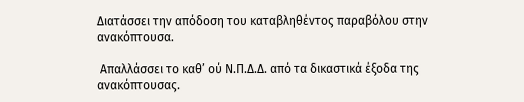Διατάσσει την απόδοση του καταβληθέντος παραβόλου στην ανακόπτουσα.

 Απαλλάσσει το καθ’ ού Ν.Π.Δ.Δ. από τα δικαστικά έξοδα της ανακόπτουσας.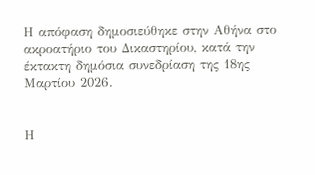Η απόφαση δημοσιεύθηκε στην Αθήνα στο ακροατήριο του Δικαστηρίου, κατά την έκτακτη δημόσια συνεδρίαση της 18ης Μαρτίου 2026.


Η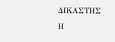ΔΙΚΑΣΤΗΣ                                                            Η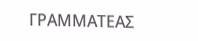ΓΡΑΜΜΑΤΕΑΣ